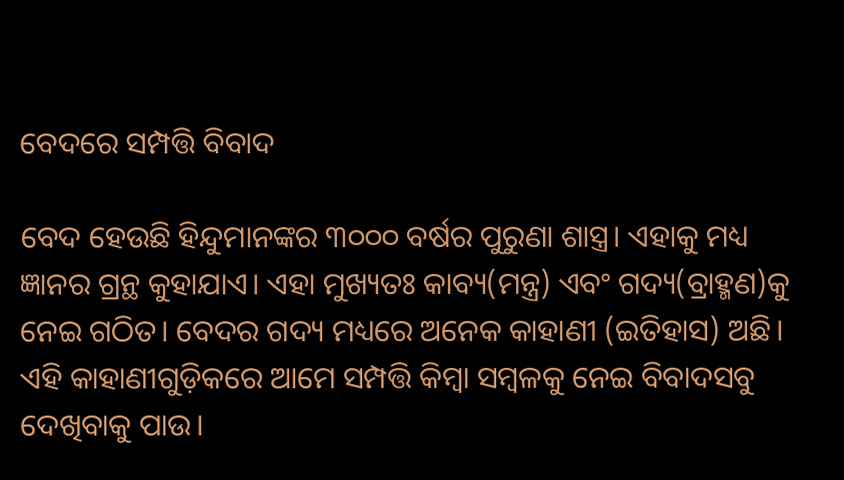ବେଦରେ ସମ୍ପତ୍ତି ବିବାଦ

ବେଦ ହେଉଛି ହିନ୍ଦୁମାନଙ୍କର ୩୦୦୦ ବର୍ଷର ପୁରୁଣା ଶାସ୍ତ୍ର। ଏହାକୁ ମଧ୍ୟ ଜ୍ଞାନର ଗ୍ରନ୍ଥ କୁହାଯାଏ। ଏହା ମୁଖ୍ୟତଃ କାବ୍ୟ(ମନ୍ତ୍ର) ଏବଂ ଗଦ୍ୟ(ବ୍ରାହ୍ମଣ)କୁ ନେଇ ଗଠିତ। ବେଦର ଗଦ୍ୟ ମଧ୍ୟରେ ଅନେକ କାହାଣୀ (ଇତିହାସ) ଅଛି। ଏହି କାହାଣୀଗୁଡ଼ିକରେ ଆମେ ସମ୍ପତ୍ତି କିମ୍ବା ସମ୍ବଳକୁ ନେଇ ବିବାଦସବୁ ଦେଖିବାକୁ ପାଉ।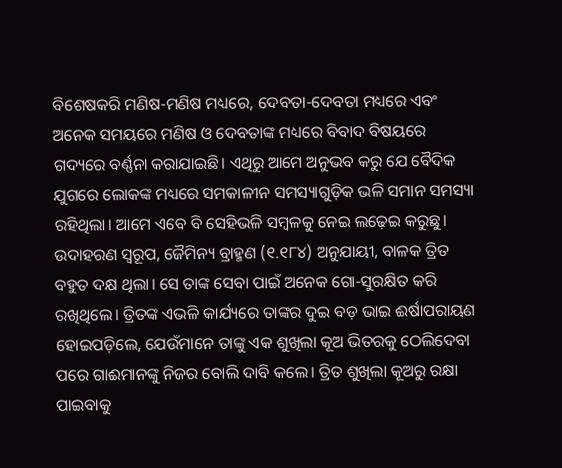ବିଶେଷକରି ମଣିଷ-ମଣିଷ ମଧ୍ୟରେ, ଦେବତା-ଦେବତା ମଧ୍ୟରେ ଏବଂ ଅନେକ ସମୟରେ ମଣିଷ ଓ ଦେବତାଙ୍କ ମଧ୍ୟରେ ବିବାଦ ବିଷୟରେ ଗଦ୍ୟରେ ବର୍ଣ୍ଣନା କରାଯାଇଛି। ଏଥିରୁ ଆମେ ଅନୁଭବ କରୁ ଯେ ବୈଦିକ ଯୁଗରେ ଲୋକଙ୍କ ମଧ୍ୟରେ ସମକାଳୀନ ସମସ୍ୟାଗୁଡ଼ିକ ଭଳି ସମାନ ସମସ୍ୟା ରହିଥିଲା। ଆମେ ଏବେ ବି ସେହିଭଳି ସମ୍ବଳକୁ ନେଇ ଲଢ଼େଇ କରୁଛୁ। ଉଦାହରଣ ସ୍ବରୂପ, ଜୈମିନ୍ୟ ବ୍ରାହ୍ମଣ (୧.୧୮୪) ଅନୁଯାୟୀ, ବାଳକ ତ୍ରିତ ବହୁତ ଦକ୍ଷ ଥିଲା। ସେ ତାଙ୍କ ସେବା ପାଇଁ ଅନେକ ଗୋ-ସୁରକ୍ଷିତ କରି ରଖିଥିଲେ। ତ୍ରିତଙ୍କ ଏଭଳି କାର୍ଯ୍ୟରେ ତାଙ୍କର ଦୁଇ ବଡ଼ ଭାଇ ଈର୍ଷାପରାୟଣ ହୋଇପଡ଼ିଲେ, ଯେଉଁମାନେ ତାଙ୍କୁ ଏକ ଶୁଖିଲା କୂଅ ଭିତରକୁ ଠେଲିଦେବା ପରେ ଗାଈମାନଙ୍କୁ ନିଜର ବୋଲି ଦାବି କଲେ। ତ୍ରିତ ଶୁଖିଲା କୂଅରୁ ରକ୍ଷା ପାଇବାକୁ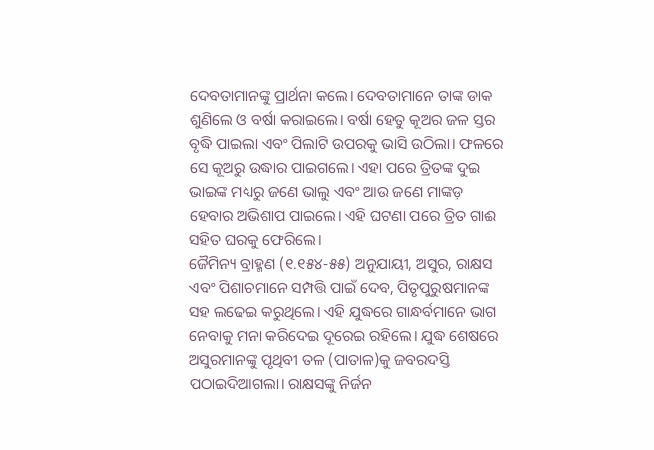ଦେବତାମାନଙ୍କୁ ପ୍ରାର୍ଥନା କଲେ। ଦେବତାମାନେ ତାଙ୍କ ଡାକ ଶୁଣିଲେ ଓ ବର୍ଷା କରାଇଲେ। ବର୍ଷା ହେତୁ କୂଅର ଜଳ ସ୍ତର ବୃଦ୍ଧି ପାଇଲା ଏବଂ ପିଲାଟି ଉପରକୁ ଭାସି ଉଠିଲା। ଫଳରେ ସେ କୂଅରୁ ଉଦ୍ଧାର ପାଇଗଲେ। ଏହା ପରେ ତ୍ରିତଙ୍କ ଦୁଇ ଭାଇଙ୍କ ମଧ୍ୟରୁ ଜଣେ ଭାଲୁ ଏବଂ ଆଉ ଜଣେ ମାଙ୍କଡ଼ ହେବାର ଅଭିଶାପ ପାଇଲେ। ଏହି ଘଟଣା ପରେ ତ୍ରିତ ଗାଈ ସହିତ ଘରକୁ ଫେରିଲେ।
ଜୈମିନ୍ୟ ବ୍ରାହ୍ମଣ (୧.୧୫୪-୫୫) ଅନୁଯାୟୀ, ଅସୁର, ରାକ୍ଷସ ଏବଂ ପିଶାଚମାନେ ସମ୍ପତ୍ତି ପାଇଁ ଦେବ, ପିତୃପୁରୁଷମାନଙ୍କ ସହ ଲଢେଇ କରୁଥିଲେ। ଏହି ଯୁଦ୍ଧରେ ଗାନ୍ଧର୍ବମାନେ ଭାଗ ନେବାକୁ ମନା କରିଦେଇ ଦୂରେଇ ରହିଲେ। ଯୁଦ୍ଧ ଶେଷରେ ଅସୁରମାନଙ୍କୁ ପୃଥିବୀ ତଳ (ପାତାଳ)କୁ ଜବରଦସ୍ତି ପଠାଇଦିଆଗଲା। ରାକ୍ଷସଙ୍କୁ ନିର୍ଜନ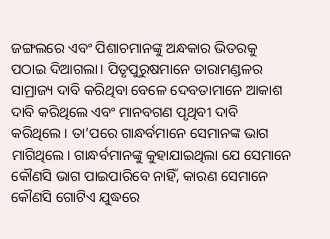ଜଙ୍ଗଲରେ ଏବଂ ପିଶାଚମାନଙ୍କୁ ଅନ୍ଧକାର ଭିତରକୁ ପଠାଇ ଦିଆଗଲା। ପିତୃପୁରୁଷମାନେ ତାରାମଣ୍ଡଳର ସାମ୍ରାଜ୍ୟ ଦାବି କରିଥିବା ବେଳେ ଦେବତାମାନେ ଆକାଶ ଦାବି କରିଥିଲେ ଏବଂ ମାନବଗଣ ପୃଥିବୀ ଦାବି କରିଥିଲେ। ତା’ପରେ ଗାନ୍ଧର୍ବମାନେ ସେମାନଙ୍କ ଭାଗ ମାଗିଥିଲେ। ଗାନ୍ଧର୍ବମାନଙ୍କୁ କୁହାଯାଇଥିଲା ଯେ ସେମାନେ କୌଣସି ଭାଗ ପାଇପାରିବେ ନାହିଁ, କାରଣ ସେମାନେ କୌଣସି ଗୋଟିଏ ଯୁଦ୍ଧରେ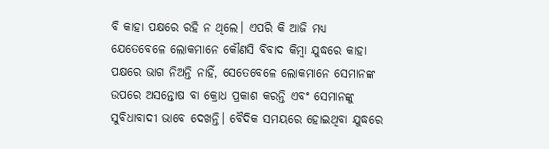ବି କାହା ପକ୍ଷରେ ରହି ନ ଥିଲେ। ଏପରି କି ଆଜି ମଧ୍ୟ ଯେତେବେଳେ ଲୋକମାନେ କୌଣସି ବିବାଦ କିମ୍ବା ଯୁଦ୍ଧରେ କାହା ପକ୍ଷରେ ଭାଗ ନିଅନ୍ତି ନାହିଁ, ସେତେବେଳେ ଲୋକମାନେ ସେମାନଙ୍କ ଉପରେ ଅସନ୍ତୋଷ ବା କ୍ରୋଧ ପ୍ରକାଶ କରନ୍ତି ଏବଂ ସେମାନଙ୍କୁ ସୁବିଧାବାଦୀ ଭାବେ ଦେଖନ୍ତି। ବୈଦିକ ସମୟରେ ହୋଇଥିବା ଯୁଦ୍ଧରେ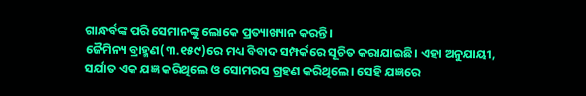ଗାନ୍ଧର୍ବଙ୍କ ପରି ସେମାନଙ୍କୁ ଲୋକେ ପ୍ରତ୍ୟାଖ୍ୟାନ କରନ୍ତି।
ଜୈମିନ୍ୟ ବ୍ରାହ୍ମଣ(୩.୧୫୯)ରେ ମଧ୍ୟ ବିବାଦ ସମ୍ପର୍କରେ ସୂଚିତ କରାଯାଇଛି। ଏହା ଅନୁଯାୟୀ, ସର୍ଯାତ ଏକ ଯଜ୍ଞ କରିଥିଲେ ଓ ସୋମରସ ଗ୍ରହଣ କରିଥିଲେ। ସେହି ଯଜ୍ଞରେ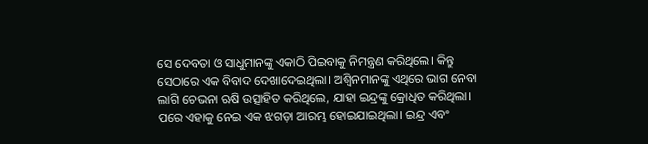ସେ ଦେବତା ଓ ସାଧୁମାନଙ୍କୁ ଏକାଠି ପିଇବାକୁ ନିମନ୍ତ୍ରଣ କରିଥିଲେ। କିନ୍ତୁ ସେଠାରେ ଏକ ବିବାଦ ଦେଖାଦେଇଥିଲା। ଅଶ୍ୱିନମାନଙ୍କୁ ଏଥିରେ ଭାଗ ନେବା ଲାଗି ଚେଭନା ଋଷି ଉତ୍ସାହିତ କରିଥିଲେ, ଯାହା ଇନ୍ଦ୍ରଙ୍କୁ କ୍ରୋଧିତ କରିଥିଲା। ପରେ ଏହାକୁ ନେଇ ଏକ ଝଗଡ଼ା ଆରମ୍ଭ ହୋଇଯାଇଥିଲା। ଇନ୍ଦ୍ର ଏବଂ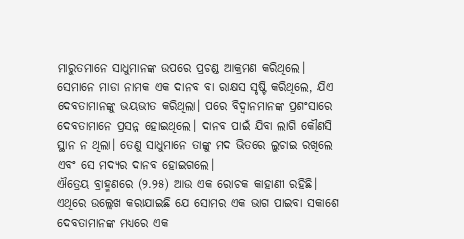ମାରୁତମାନେ ସାଧୁମାନଙ୍କ ଉପରେ ପ୍ରଚଣ୍ଡ ଆକ୍ରମଣ କରିଥିଲେ। ସେମାନେ ମାଡା ନାମକ ଏକ ଦାନବ ବା ରାକ୍ଷସ ସୃଷ୍ଟି କରିଥିଲେ, ଯିଏ ଦେବତାମାନଙ୍କୁ ଭୟଭୀତ କରିଥିଲା। ପରେ ବିଦ୍ୱାନମାନଙ୍କ ପ୍ରଶଂସାରେ ଦେବତାମାନେ ପ୍ରସନ୍ନ ହୋଇଥିଲେ। ଦାନବ ପାଇଁ ଯିବା ଲାଗି କୌଣସି ସ୍ଥାନ ନ ଥିଲା। ତେଣୁ ସାଧୁମାନେ ତାଙ୍କୁ ମଦ ଭିତରେ ଲୁଚାଇ ରଖିଲେ ଏବଂ ସେ ମଦ୍ୟର ଦାନବ ହୋଇଗଲେ।
ଐତ୍ରେୟ ବ୍ରାହ୍ମଣରେ (୨.୨୫) ଆଉ ଏକ ରୋଚକ କାହାଣୀ ରହିଛି। ଏଥିରେ ଉଲ୍ଲେଖ କରାଯାଇଛି ଯେ ସୋମର ଏକ ଭାଗ ପାଇବା ସକାଶେ ଦେବତାମାନଙ୍କ ମଧ୍ୟରେ ଏକ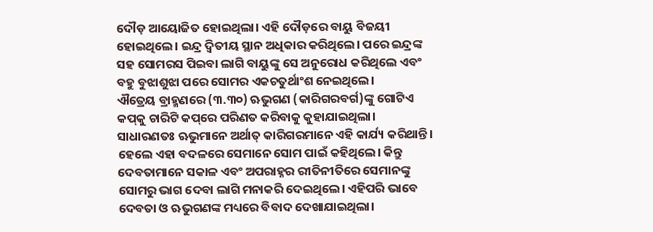ଦୌଡ଼ ଆୟୋଜିତ ହୋଇଥିଲା। ଏହି ଦୌଡ଼ରେ ବାୟୁ ବିଜୟୀ ହୋଇଥିଲେ। ଇନ୍ଦ୍ର ଦ୍ୱିତୀୟ ସ୍ଥାନ ଅଧିକାର କରିଥିଲେ। ପରେ ଇନ୍ଦ୍ରଙ୍କ ସହ ସୋମରସ ପିଇବା ଲାଗି ବାୟୁଙ୍କୁ ସେ ଅନୁରୋଧ କରିଥିଲେ ଏବଂ ବହୁ ବୁଝାଶୁଝା ପରେ ସୋମର ଏକଚତୁର୍ଥାଂଶ ନେଇଥିଲେ।
ଐତ୍ରେୟ ବ୍ରାହ୍ମଣରେ (୩.୩୦) ଋଭୁଗଣ (କାରିଗରବର୍ଗ)ଙ୍କୁ ଗୋଟିଏ କପ୍‌କୁ ଚାରିଟି କପ୍‌ରେ ପରିଣତ କରିବାକୁ କୁହାଯାଇଥିଲା। ସାଧାରଣତଃ ଋଭୁମାନେ ଅର୍ଥାତ୍‌ କାରିଗରମାନେ ଏହି କାର୍ଯ୍ୟ କରିଥାନ୍ତି। ହେଲେ ଏହା ବଦଳରେ ସେମାନେ ସୋମ ପାଇଁ କହିଥିଲେ। କିନ୍ତୁ ଦେବତାମାନେ ସକାଳ ଏବଂ ଅପରାହ୍ନର ରୀତିନୀତିରେ ସେମାନଙ୍କୁ ସୋମରୁ ଭାଗ ଦେବା ଲାଗି ମନାକରି ଦେଇଥିଲେ। ଏହିପରି ଭାବେ ଦେବତା ଓ ଋଭୁଗଣଙ୍କ ମଧ୍ୟରେ ବିବାଦ ଦେଖାଯାଇଥିଲା।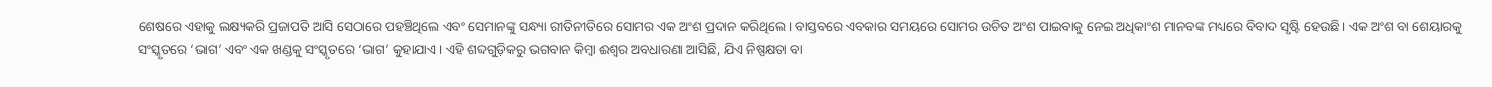ଶେଷରେ ଏହାକୁ ଲକ୍ଷ୍ୟକରି ପ୍ରଜାପତି ଆସି ସେଠାରେ ପହଞ୍ଚିଥିଲେ ଏବଂ ସେମାନଙ୍କୁ ସନ୍ଧ୍ୟା ରୀତିନୀତିରେ ସୋମର ଏକ ଅଂଶ ପ୍ରଦାନ କରିଥିଲେ। ବାସ୍ତବରେ ଏବକାର ସମୟରେ ସୋମର ଉଚିତ ଅଂଶ ପାଇବାକୁ ନେଇ ଅଧିକାଂଶ ମାନବଙ୍କ ମଧ୍ୟରେ ବିବାଦ ସୃଷ୍ଟି ହେଉଛି। ଏକ ଅଂଶ ବା ଶେୟାରକୁ ସଂସ୍କୃତରେ ‘ଭାଗ’ ଏବଂ ଏକ ଖଣ୍ଡକୁ ସଂସ୍କୃତରେ ‘ଭାଗ’ କୁହାଯାଏ। ଏହି ଶବ୍ଦଗୁଡ଼ିକରୁ ଭଗବାନ କିମ୍ବା ଈଶ୍ୱର ଅବଧାରଣା ଆସିଛି, ଯିଏ ନିଷ୍ପକ୍ଷତା ବା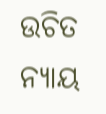ଉଚିତ ନ୍ୟାୟ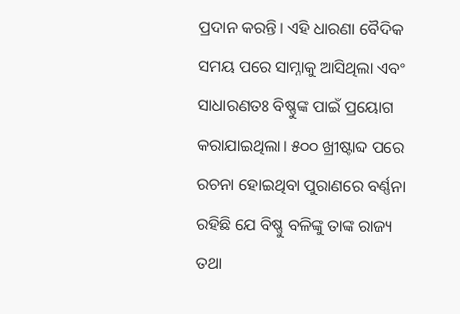ପ୍ରଦାନ କରନ୍ତି। ଏହି ଧାରଣା ବୈଦିକ ସମୟ ପରେ ସାମ୍ନାକୁ ଆସିଥିଲା ଏବଂ ସାଧାରଣତଃ ବିଷ୍ଣୁଙ୍କ ପାଇଁ ପ୍ରୟୋଗ କରାଯାଇଥିଲା। ୫୦୦ ଖ୍ରୀଷ୍ଟାବ୍ଦ ପରେ ରଚନା ହୋଇଥିବା ପୁରାଣରେ ବର୍ଣ୍ଣନା ରହିଛି ଯେ ବିଷ୍ଣୁ ବଳିଙ୍କୁ ତାଙ୍କ ରାଜ୍ୟ ତଥା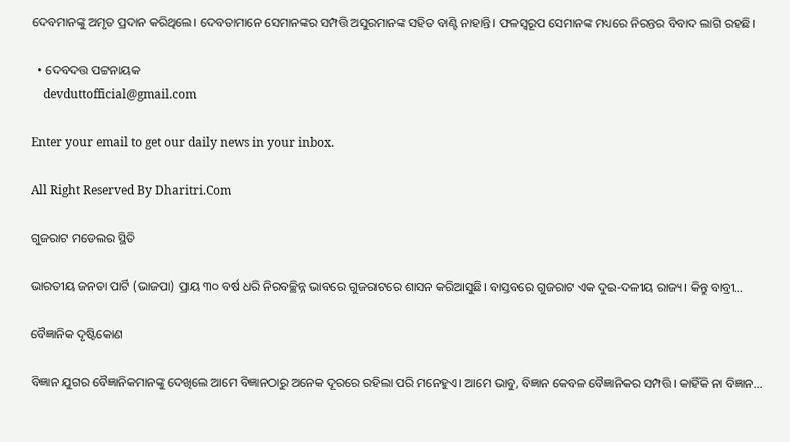ଦେବମାନଙ୍କୁ ଅମୃତ ପ୍ରଦାନ କରିଥିଲେ। ଦେବତାମାନେ ସେମାନଙ୍କର ସମ୍ପତ୍ତି ଅସୁରମାନଙ୍କ ସହିତ ବାଣ୍ଟି ନାହାନ୍ତି। ଫଳସ୍ବରୂପ ସେମାନଙ୍କ ମଧ୍ୟରେ ନିରନ୍ତର ବିବାଦ ଲାଗି ରହଛି।

  • ଦେବଦତ୍ତ ପଟ୍ଟନାୟକ
    devduttofficial@gmail.com

Enter your email to get our daily news in your inbox.

All Right Reserved By Dharitri.Com

ଗୁଜରାଟ ମଡେଲର ସ୍ଥିତି

ଭାରତୀୟ ଜନତା ପାର୍ଟି (ଭାଜପା) ପ୍ରାୟ ୩୦ ବର୍ଷ ଧରି ନିରବଚ୍ଛିନ୍ନ ଭାବରେ ଗୁଜରାଟରେ ଶାସନ କରିଆସୁଛି। ବାସ୍ତବରେ ଗୁଜରାଟ ଏକ ଦୁଇ-ଦଳୀୟ ରାଜ୍ୟ। କିନ୍ତୁ ବାବ୍ରୀ…

ବୈଜ୍ଞାନିକ ଦୃଷ୍ଟିକୋଣ

ବିଜ୍ଞାନ ଯୁଗର ବୈଜ୍ଞାନିକମାନଙ୍କୁ ଦେଖିଲେ ଆମେ ବିଜ୍ଞାନଠାରୁ ଅନେକ ଦୂରରେ ରହିଲା ପରି ମନେହୁଏ। ଆମେ ଭାବୁ, ବିଜ୍ଞାନ କେବଳ ବୈଜ୍ଞାନିକର ସମ୍ପତ୍ତି। କାହିଁକି ନା ବିଜ୍ଞାନ…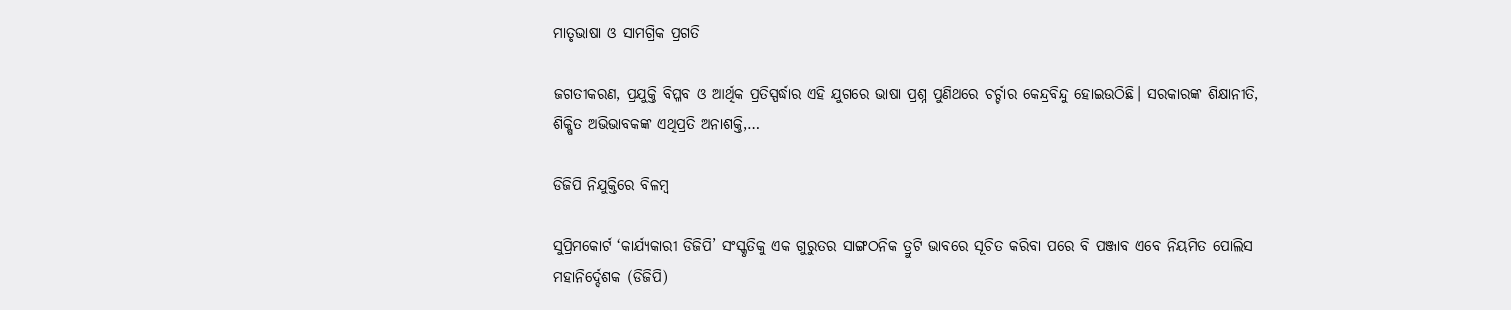ମାତୃଭାଷା ଓ ସାମଗ୍ରିକ ପ୍ରଗତି

ଜଗତୀକରଣ, ପ୍ରଯୁକ୍ତି ବିପ୍ଳବ ଓ ଆର୍ଥିକ ପ୍ରତିସ୍ପର୍ଦ୍ଧାର ଏହି ଯୁଗରେ ଭାଷା ପ୍ରଶ୍ନ ପୁଣିଥରେ ଚର୍ଚ୍ଚାର କେନ୍ଦ୍ରବିନ୍ଦୁ ହୋଇଉଠିଛି। ସରକାରଙ୍କ ଶିକ୍ଷାନୀତି, ଶିକ୍ଷିତ ଅଭିଭାବକଙ୍କ ଏଥିପ୍ରତି ଅନାଶକ୍ତି,…

ଡିଜିପି ନିଯୁକ୍ତିରେ ବିଳମ୍ବ

ସୁପ୍ରିମକୋର୍ଟ ‘କାର୍ଯ୍ୟକାରୀ ଡିଜିପି’ ସଂସ୍କୃତିକୁ ଏକ ଗୁରୁତର ସାଙ୍ଗଠନିକ ତ୍ରୁଟି ଭାବରେ ସୂଚିତ କରିବା ପରେ ବି ପଞ୍ଜାବ ଏବେ ନିୟମିତ ପୋଲିସ ମହାନିର୍ଦ୍ଦେଶକ (ଡିଜିପି)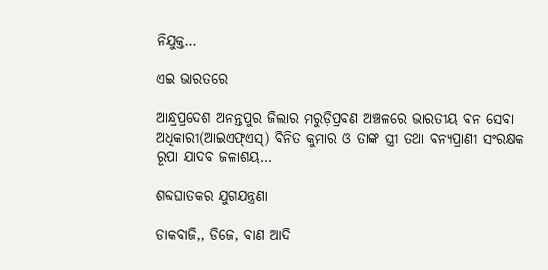ନିଯୁକ୍ତ…

ଏଇ ଭାରତରେ

ଆନ୍ଧ୍ରପ୍ରଦେଶ ଅନନ୍ତପୁର ଜିଲାର ମରୁଡ଼ିପ୍ରବଣ ଅଞ୍ଚଳରେ ଭାରତୀୟ ବନ ସେବା ଅଧିକାରୀ(ଆଇଏଫ୍‌ଏସ୍‌) ବିନିତ କୁମାର ଓ ତାଙ୍କ ସ୍ତ୍ରୀ ତଥା ବନ୍ୟପ୍ରାଣୀ ସଂରକ୍ଷକ ରୂପା ଯାଦବ ଜଳାଶୟ…

ଶବ୍ଦଘାତକର ଯୁଗଯନ୍ତ୍ରଣା

ଡାକବାଜି,, ଡିଜେ, ବାଣ ଆଦି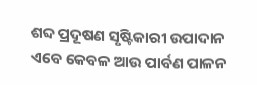ଶବ୍ଦ ପ୍ରଦୂଷଣ ସୃଷ୍ଟିକାରୀ ଉପାଦାନ ଏବେ କେବଳ ଆଉ ପାର୍ବଣ ପାଳନ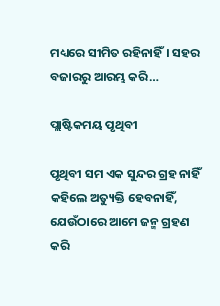ମଧ୍ୟରେ ସୀମିତ ରହିନାହିଁ। ସହର ବଜାରରୁ ଆରମ୍ଭ କରି…

ପ୍ଲାଷ୍ଟିକମୟ ପୃଥିବୀ

ପୃଥିବୀ ସମ ଏକ ସୁନ୍ଦର ଗ୍ରହ ନାହିଁ କହିଲେ ଅତ୍ୟୁକ୍ତି ହେବନାହିଁ, ଯେଉଁଠାରେ ଆମେ ଜନ୍ମ ଗ୍ରହଣ କରି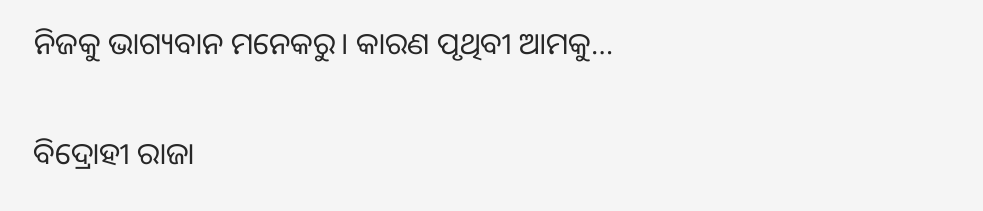ନିଜକୁ ଭାଗ୍ୟବାନ ମନେକରୁ। କାରଣ ପୃଥିବୀ ଆମକୁ…

ବିଦ୍ରୋହୀ ରାଜା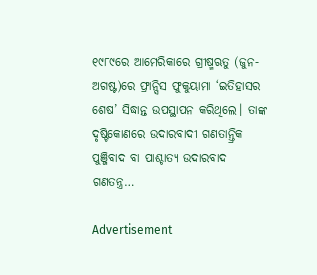୧୯୮୯ରେ ଆମେରିକାରେ ଗ୍ରୀଷ୍ମଋତୁ (ଜୁନ-ଅଗଷ୍ଟ)ରେ ଫ୍ରାନ୍ସିସ ଫୁକୁୟାମା ‘ଇତିହାସର ଶେଷ’ ସିଦ୍ଧାନ୍ତ ଉପସ୍ଥାପନ କରିଥିଲେ। ତାଙ୍କ ଦୃଷ୍ଟିକୋଣରେ ଉଦାରବାଦୀ ଗଣତାନ୍ତ୍ରିକ ପୁଞ୍ଜିବାଦ ବା ପାଶ୍ଚାତ୍ୟ ଉଦାରବାଦ ଗଣତନ୍ତ୍ର…

Advertisement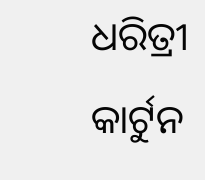ଧରିତ୍ରୀ କାର୍ଟୁନ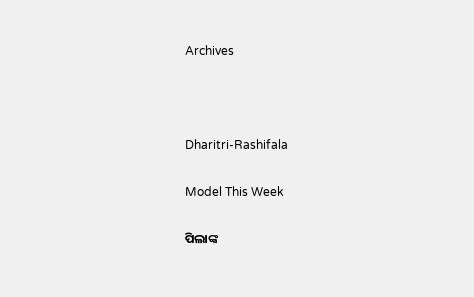Archives



Dharitri-Rashifala

Model This Week

ପିଲାଙ୍କ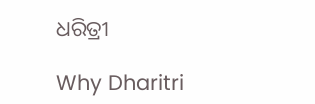ଧରିତ୍ରୀ

Why Dharitri